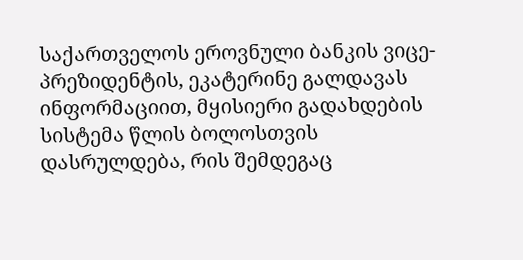საქართველოს ეროვნული ბანკის ვიცე-პრეზიდენტის, ეკატერინე გალდავას ინფორმაციით, მყისიერი გადახდების სისტემა წლის ბოლოსთვის დასრულდება, რის შემდეგაც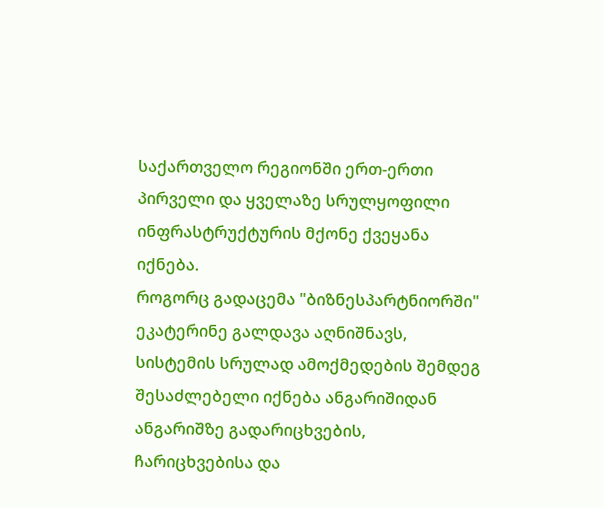საქართველო რეგიონში ერთ-ერთი პირველი და ყველაზე სრულყოფილი ინფრასტრუქტურის მქონე ქვეყანა იქნება.
როგორც გადაცემა "ბიზნესპარტნიორში" ეკატერინე გალდავა აღნიშნავს, სისტემის სრულად ამოქმედების შემდეგ შესაძლებელი იქნება ანგარიშიდან ანგარიშზე გადარიცხვების, ჩარიცხვებისა და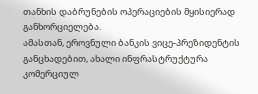თანხის დაბრუნების ოპერაციების მყისიერად განხორციელება.
ამასთან, ეროვნული ბანკის ვიცე-პრეზიდენტის განცხადებით, ახალი ინფრასტრუქტურა კომერციულ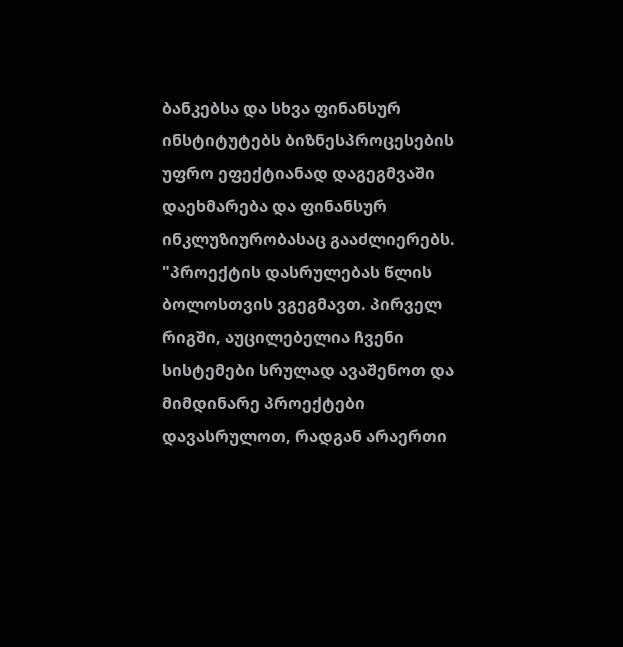ბანკებსა და სხვა ფინანსურ ინსტიტუტებს ბიზნესპროცესების უფრო ეფექტიანად დაგეგმვაში დაეხმარება და ფინანსურ ინკლუზიურობასაც გააძლიერებს.
"პროექტის დასრულებას წლის ბოლოსთვის ვგეგმავთ. პირველ რიგში, აუცილებელია ჩვენი სისტემები სრულად ავაშენოთ და მიმდინარე პროექტები დავასრულოთ, რადგან არაერთი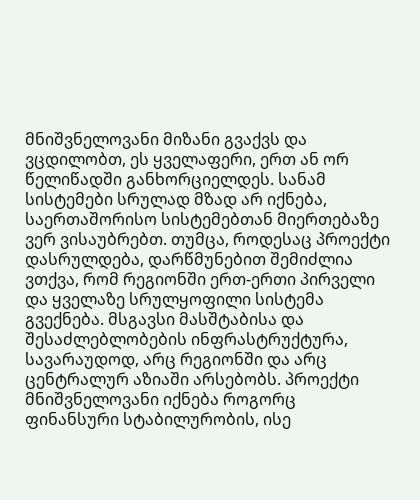მნიშვნელოვანი მიზანი გვაქვს და ვცდილობთ, ეს ყველაფერი, ერთ ან ორ წელიწადში განხორციელდეს. სანამ სისტემები სრულად მზად არ იქნება, საერთაშორისო სისტემებთან მიერთებაზე ვერ ვისაუბრებთ. თუმცა, როდესაც პროექტი დასრულდება, დარწმუნებით შემიძლია ვთქვა, რომ რეგიონში ერთ-ერთი პირველი და ყველაზე სრულყოფილი სისტემა გვექნება. მსგავსი მასშტაბისა და შესაძლებლობების ინფრასტრუქტურა, სავარაუდოდ, არც რეგიონში და არც ცენტრალურ აზიაში არსებობს. პროექტი მნიშვნელოვანი იქნება როგორც ფინანსური სტაბილურობის, ისე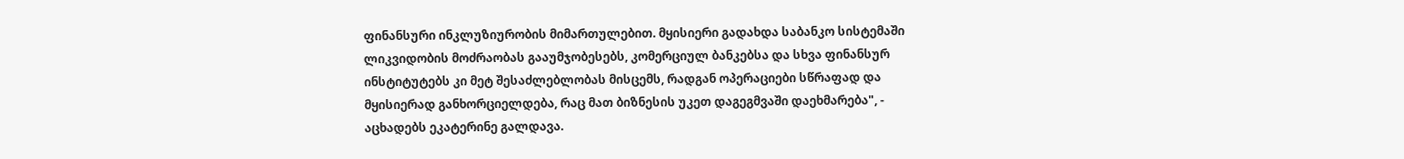ფინანსური ინკლუზიურობის მიმართულებით. მყისიერი გადახდა საბანკო სისტემაში ლიკვიდობის მოძრაობას გააუმჯობესებს, კომერციულ ბანკებსა და სხვა ფინანსურ ინსტიტუტებს კი მეტ შესაძლებლობას მისცემს, რადგან ოპერაციები სწრაფად და მყისიერად განხორციელდება, რაც მათ ბიზნესის უკეთ დაგეგმვაში დაეხმარება", - აცხადებს ეკატერინე გალდავა.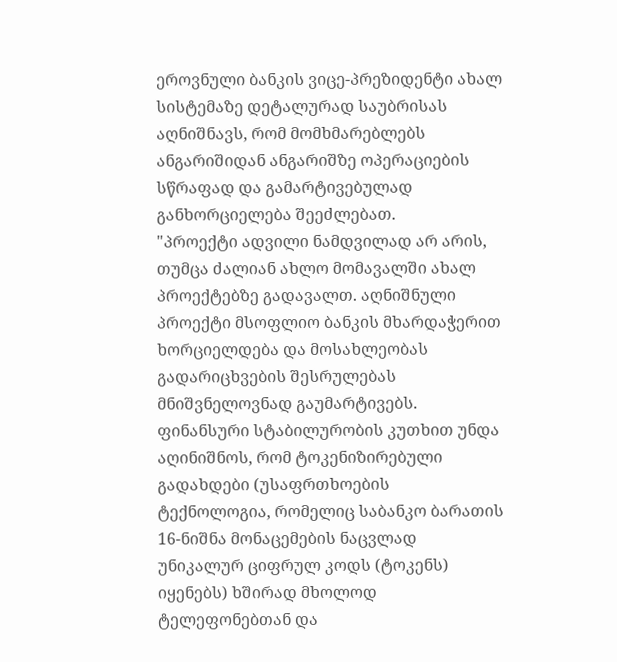ეროვნული ბანკის ვიცე-პრეზიდენტი ახალ სისტემაზე დეტალურად საუბრისას აღნიშნავს, რომ მომხმარებლებს ანგარიშიდან ანგარიშზე ოპერაციების სწრაფად და გამარტივებულად განხორციელება შეეძლებათ.
"პროექტი ადვილი ნამდვილად არ არის, თუმცა ძალიან ახლო მომავალში ახალ პროექტებზე გადავალთ. აღნიშნული პროექტი მსოფლიო ბანკის მხარდაჭერით ხორციელდება და მოსახლეობას გადარიცხვების შესრულებას მნიშვნელოვნად გაუმარტივებს. ფინანსური სტაბილურობის კუთხით უნდა აღინიშნოს, რომ ტოკენიზირებული გადახდები (უსაფრთხოების ტექნოლოგია, რომელიც საბანკო ბარათის 16-ნიშნა მონაცემების ნაცვლად უნიკალურ ციფრულ კოდს (ტოკენს) იყენებს) ხშირად მხოლოდ ტელეფონებთან და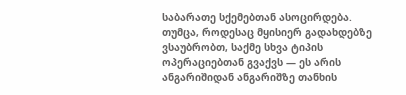საბარათე სქემებთან ასოცირდება. თუმცა, როდესაც მყისიერ გადახდებზე ვსაუბრობთ, საქმე სხვა ტიპის ოპერაციებთან გვაქვს — ეს არის ანგარიშიდან ანგარიშზე თანხის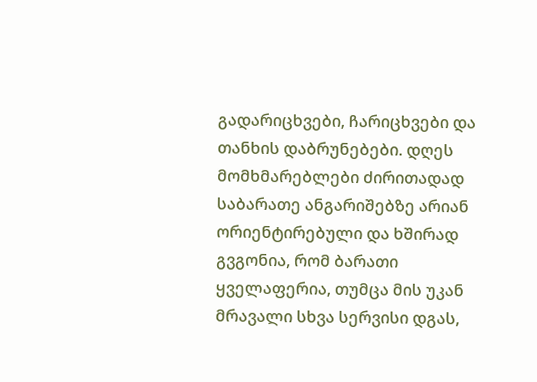გადარიცხვები, ჩარიცხვები და თანხის დაბრუნებები. დღეს მომხმარებლები ძირითადად საბარათე ანგარიშებზე არიან ორიენტირებული და ხშირად გვგონია, რომ ბარათი ყველაფერია, თუმცა მის უკან მრავალი სხვა სერვისი დგას,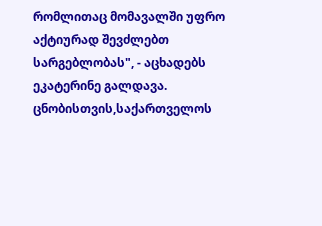რომლითაც მომავალში უფრო აქტიურად შევძლებთ სარგებლობას", - აცხადებს ეკატერინე გალდავა.
ცნობისთვის,საქართველოს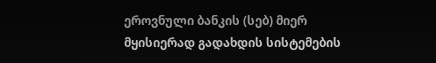ეროვნული ბანკის (სებ) მიერ მყისიერად გადახდის სისტემების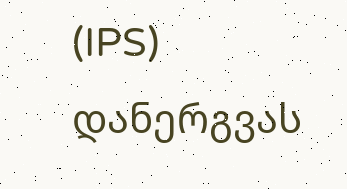(IPS) დანერგვას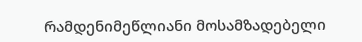რამდენიმეწლიანი მოსამზადებელი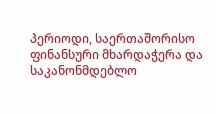პერიოდი, საერთაშორისო ფინანსური მხარდაჭერა და საკანონმდებლო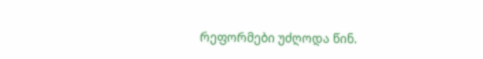რეფორმები უძღოდა წინ.